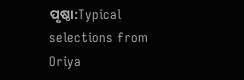ପୃଷ୍ଠା:Typical selections from Oriya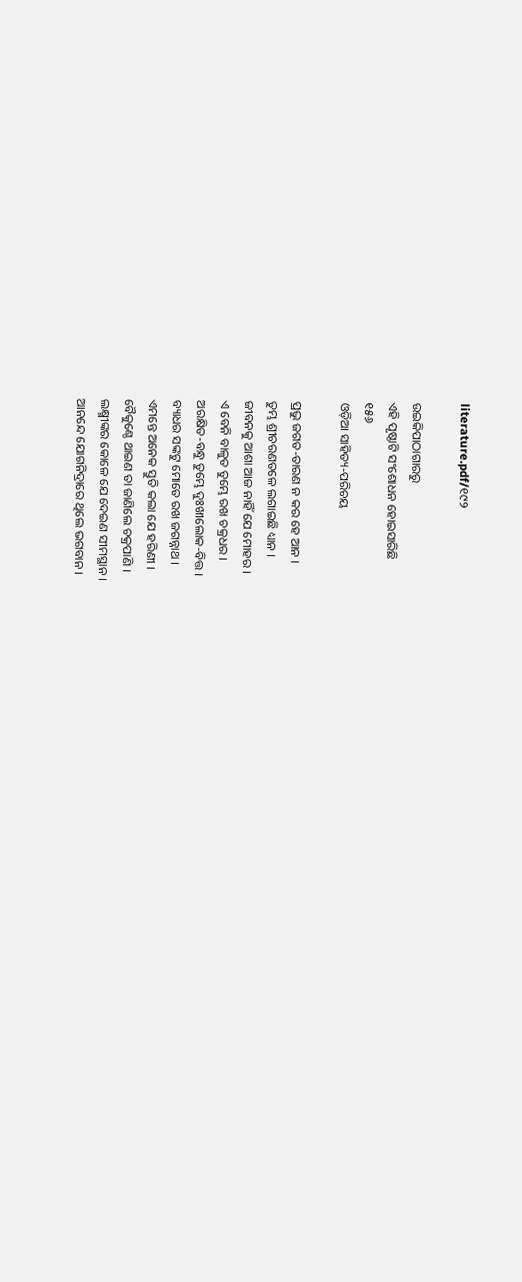literature.pdf/୧୯୨

ଉଇକିପାଠାଗାର‌ରୁ
ଏହି ପୃଷ୍ଠାଟି ସଂଶୋଧନ ହୋଇସାରିଛି
୧୫୬
ଓଡ଼ିଆ ସାହିତ୍ୟ-ପରିଚୟ

ପ୍ରଭୁ ଜଗତ-ତାରଣ ନ କର ହେ ଆନ ।
ତୁମ୍ଭ ଶ୍ରୀଚରଣତଳେ ଲଗାଇଛି ଧ୍ୟାନ ।
ଜୀବନକୁ ଆଶା ଆଜ ନାହିଁ ଯେ ମୋହର ।
ଏ ବେନି ବାଳୁତ ତୁମ୍ଭେ ରଖ ଚକ୍ରଧର ।
ଅରକ୍ଷିତ-ବନ୍ଧୁ ତୁମ୍ଭେ ଦୁଃଖୀଲୋକ-ବିତ୍ତ ।
ବ୍ୟାଧର ସଙ୍କଟୁ ମୋତେ ରଖ ଜଗନ୍ନାଥ ।
ଏମନ୍ତେ ଅନେକ ସ୍ତୁତି କଲା ଯେ ହରିଣୀ ।
ବୈକୁଣ୍ଠେ ଥାଇଣ ତା ଜାଣିଲେ ଚକ୍ରପାଣି ।
ଲକ୍ଷ୍ମୀଙ୍କର କୋଳେ ଯେ ଦେଇଣ ସୀମସ୍ଥାନ ।
ଆନନ୍ଦେ ଯୋଗନିଦ୍ରାରେ ଥିଲେ ଭଗବାନ ।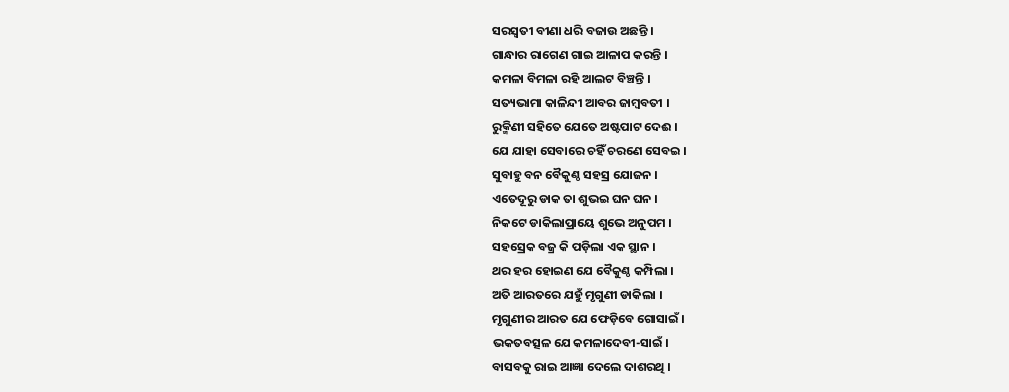ସରସ୍ୱତୀ ବୀଣା ଧରି ବଜାଉ ଅଛନ୍ତି ।
ଗାନ୍ଧାର ରାଗେଣ ଗାଇ ଆଳାପ କରନ୍ତି ।
କମଳା ବିମଳା ରହି ଆଲଟ ବିଞ୍ଚନ୍ତି ।
ସତ୍ୟଭାମା କାଳିନ୍ଦୀ ଆବର ଜାମ୍ବବତୀ ।
ରୁକ୍ମିଣୀ ସହିତେ ଯେତେ ଅଷ୍ଟପାଟ ଦେଈ ।
ଯେ ଯାହା ସେବାରେ ଚହିଁ ଚରଣେ ସେବଇ ।
ସୁବାହୁ ବନ ବୈକୁଣ୍ଠ ସହସ୍ର ଯୋଜନ ।
ଏତେଦୂରୁ ଡାକ ତା ଶୁଭଇ ଘନ ଘନ ।
ନିକଟେ ଡାକିଲାପ୍ରାୟେ ଶୁଭେ ଅନୁପମ ।
ସହସ୍ରେକ ବଜ୍ର କି ପଡ଼ିଲା ଏକ ସ୍ଥାନ ।
ଥର ହର ହୋଇଣ ଯେ ବୈକୁଣ୍ଠ କମ୍ପିଲା ।
ଅତି ଆରତରେ ଯହୁଁ ମୃଗୁଣୀ ଡାକିଲା ।
ମୃଗୁଣୀର ଆରତ ଯେ ଫେଡ଼ିବେ ଗୋସାଇଁ ।
ଭକତବତ୍ସଳ ଯେ କମଳାଦେବୀ-ସାଇଁ ।
ବାସବକୁ ରାଇ ଆଜ୍ଞା ଦେଲେ ଦାଶରଥି ।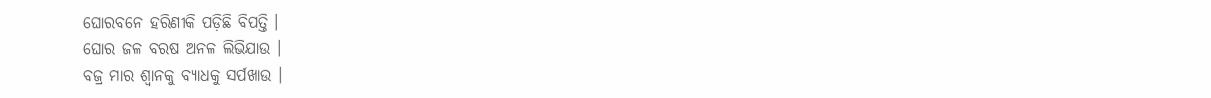ଘୋରବନେ ହରିଣୀକି ପଡ଼ିଛି ବିପତ୍ତି ।
ଘୋର ଜଳ ବରଷ ଅନଳ ଲିଭିଯାଉ ।
ବଜ୍ର ମାର ଶ୍ୱାନକୁ ବ୍ୟାଧକୁ ସର୍ପଖାଉ ।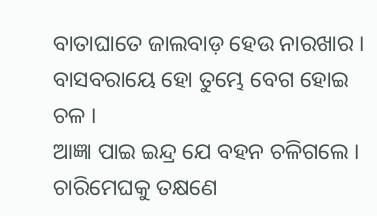ବାତାଘାତେ ଜାଲବାଡ଼ ହେଉ ନାରଖାର ।
ବାସବରାୟେ ହୋ ତୁମ୍ଭେ ବେଗ ହୋଇ ଚଳ ।
ଆଜ୍ଞା ପାଇ ଇନ୍ଦ୍ର ଯେ ବହନ ଚଳିଗଲେ ।
ଚାରିମେଘକୁ ତକ୍ଷଣେ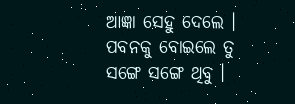ଆଜ୍ଞା ସେହୁ ଦେଲେ ।
ପବନକୁ ବୋଇଲେ ତୁ ସଙ୍ଗେ ସଙ୍ଗେ ଥିବୁ ।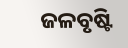ଜଳବୃଷ୍ଟି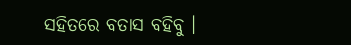ସହିତରେ ବତାସ ବହିବୁ ।